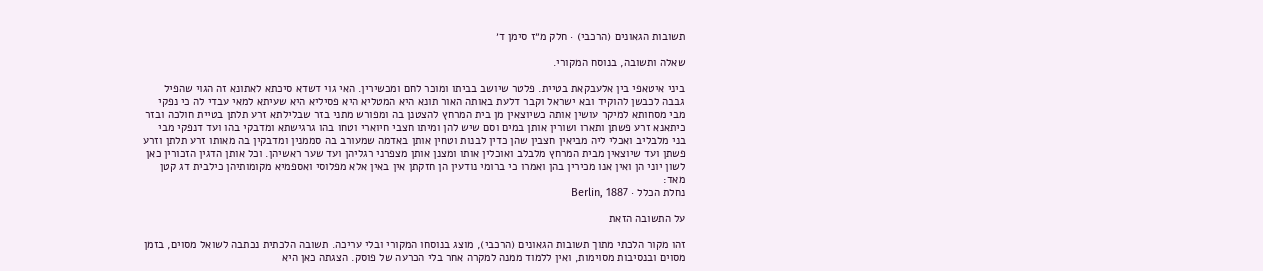תשובות הגאונים (הרכבי) · חלק מ״ז סימן ד׳

שאלה ותשובה, בנוסח המקורי.

ביני איטאפי בין אלעבקאת בטיית. פלטר שיושב בביתו ומוכר לחם ומכשירין. האי גוי דשדא סיכתא לאתונא זה הגוי שהפיל גבבה לכבשן להוקיד ובא ישראל וקבר דלעת באותה האור תונא היא המטליא היא פסיליא היא שעיתא למאי עבדי לה כי נפקי מבי מסחותא למיקר עושין אותה כשיוצאין מן בית המרחץ להצטנן בה ומפורש מתני בזר שבלילתא זרע תלתן בטיית חולכה ובזר כיתאנא זרע פשתן ותארו ושורין אותן במים וסם שיש להן ומיתו חצבי חיוארי וטחו בהו גרגישתא ומדבקי בהו ועד דנפקי מבי בני מלבליב ואכלי ליה מביאין חצבין שהן כדין לבנות וטחין אותן באדמה שמעורב בה סממנין ומדבקין בה מאותו זרע תלתן וזרע פשתן ועד שיוצאין מבית המרחץ מלבלב ואוכלין אותו ומצנן אותן מצפרני רגליהן ועד שער ראשיהן. וכל אותן הדגין הזכורין כאן לשון יוני הן ואין אנו מכירין בהן ואמרו כי ברומי נודעין הן חזקתן אין באין אלא מפלוסי ואספמיא מקומותיהן כילבית דג קטן מאד:
נחלת הכלל · Berlin, 1887

על התשובה הזאת

זהו מקור הלכתי מתוך תשובות הגאונים (הרכבי), מוצג בנוסחו המקורי ובלי עריכה. תשובה הלכתית נכתבה לשואל מסוים, בזמן מסוים ובנסיבות מסוימות, ואין ללמוד ממנה למקרה אחר בלי הכרעה של פוסק. הצגתה כאן היא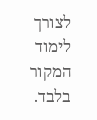לצורך לימוד המקור בלבד.